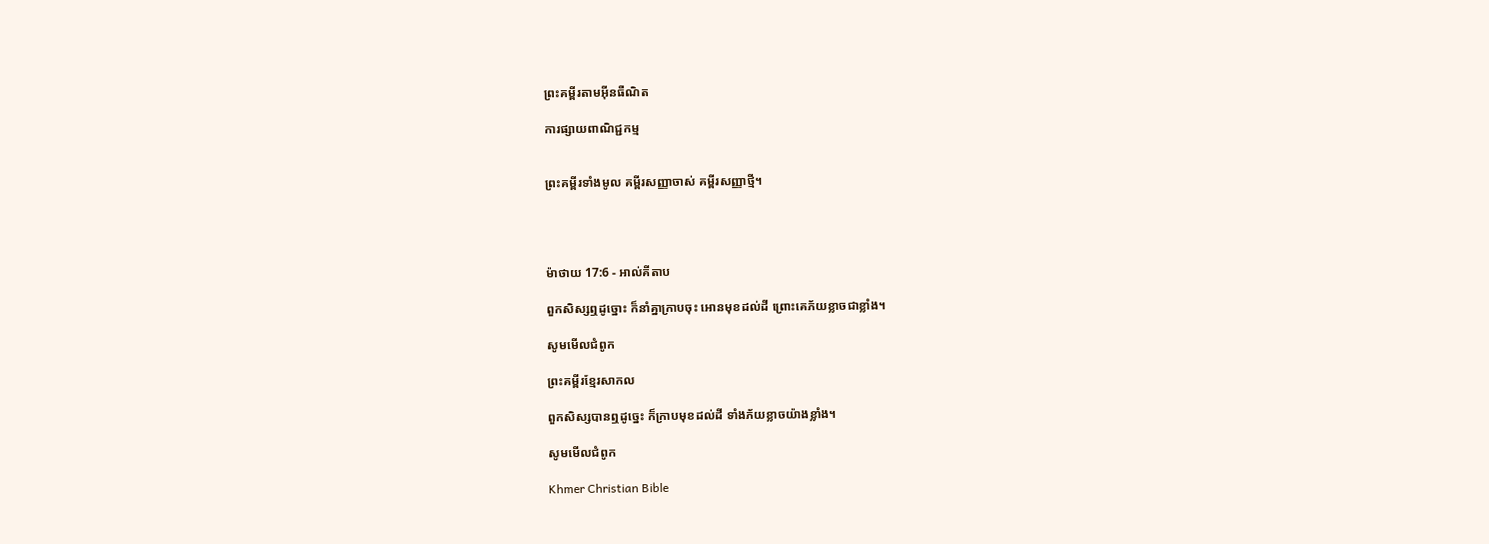ព្រះគម្ពីរតាមអ៊ីនធឺណិត

ការផ្សាយពាណិជ្ជកម្ម


ព្រះគម្ពីរទាំងមូល គម្ពីរសញ្ញាចាស់ គម្ពីរសញ្ញាថ្មី។




ម៉ាថាយ 17:6 - អាល់គីតាប

ពួកសិស្សឮដូច្នោះ ក៏នាំគ្នាក្រាបចុះ អោនមុខដល់ដី ព្រោះគេភ័យខ្លាចជាខ្លាំង។

សូមមើលជំពូក

ព្រះគម្ពីរខ្មែរសាកល

ពួកសិស្សបានឮដូច្នេះ ក៏ក្រាបមុខដល់ដី ទាំងភ័យខ្លាចយ៉ាងខ្លាំង។

សូមមើលជំពូក

Khmer Christian Bible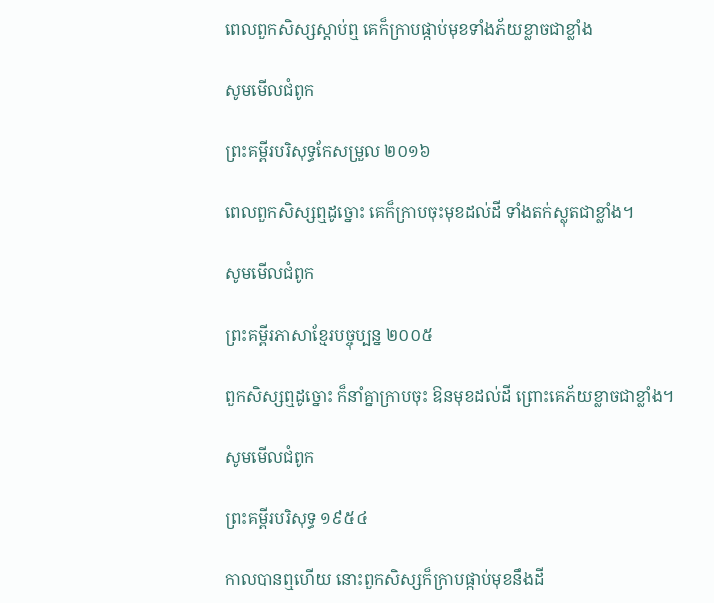ពេលពួកសិស្សស្ដាប់ឮ គេក៏ក្រាបផ្កាប់មុខទាំងភ័យខ្លាចជាខ្លាំង

សូមមើលជំពូក

ព្រះគម្ពីរបរិសុទ្ធកែសម្រួល ២០១៦

ពេលពួកសិស្សឮដូច្នោះ គេក៏ក្រាបចុះមុខដល់ដី ទាំងតក់‌ស្លុតជាខ្លាំង។

សូមមើលជំពូក

ព្រះគម្ពីរភាសាខ្មែរបច្ចុប្បន្ន ២០០៥

ពួកសិស្សឮដូច្នោះ ក៏នាំគ្នាក្រាបចុះ ឱនមុខដល់ដី ព្រោះគេភ័យខ្លាចជាខ្លាំង។

សូមមើលជំពូក

ព្រះគម្ពីរបរិសុទ្ធ ១៩៥៤

កាលបានឮហើយ នោះពួកសិស្សក៏ក្រាបផ្កាប់មុខនឹងដី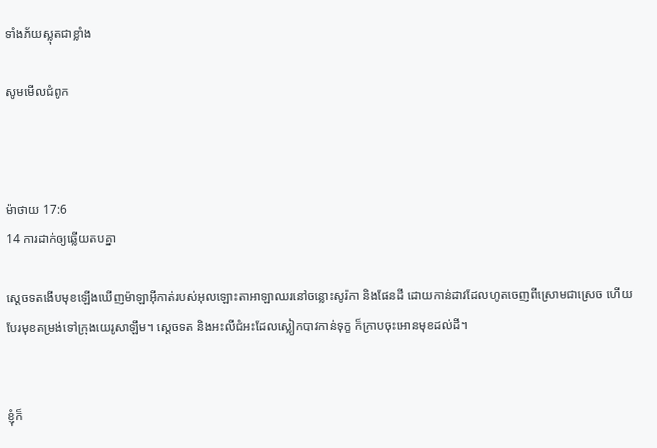ទាំងភ័យស្លុតជាខ្លាំង

សូមមើលជំពូក



ម៉ាថាយ 17:6
14 ការដាក់ឲ្យឆ្លើយតបគ្នា

ស្តេចទតងើបមុខឡើងឃើញម៉ាឡា‌អ៊ីកាត់របស់អុលឡោះ‌តាអាឡាឈរនៅចន្លោះសូរ៉កា និងផែនដី ដោយកាន់ដាវដែលហូតចេញពីស្រោមជាស្រេច ហើយបែរមុខតម្រង់ទៅក្រុងយេរូ‌សាឡឹម។ ស្តេចទត និងអះលី‌ជំអះដែលស្លៀកបាវកាន់ទុក្ខ ក៏ក្រាបចុះអោនមុខដល់ដី។


ខ្ញុំក៏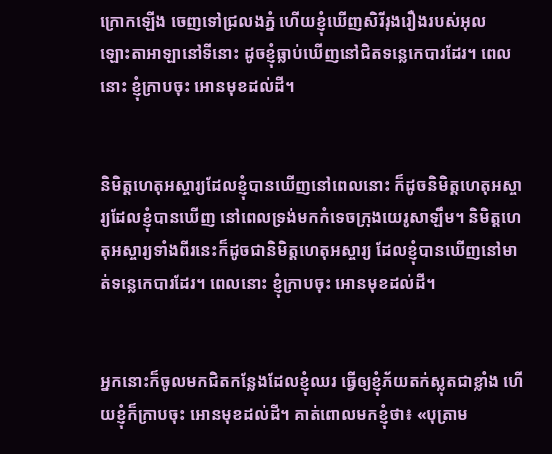ក្រោកឡើង ចេញទៅជ្រលងភ្នំ ហើយខ្ញុំឃើញសិរី‌រុង‌រឿងរបស់អុលឡោះ‌តាអាឡានៅទីនោះ ដូចខ្ញុំធ្លាប់ឃើញនៅជិតទន្លេកេបារដែរ។ ពេលនោះ ខ្ញុំក្រាបចុះ អោនមុខដល់ដី។


និមិត្ត‌ហេតុអស្ចារ្យដែលខ្ញុំបានឃើញនៅពេលនោះ ក៏ដូចនិមិត្ត‌ហេតុអស្ចារ្យដែលខ្ញុំបានឃើញ នៅពេលទ្រង់មកកំទេចក្រុងយេរូ‌សាឡឹម។ និមិត្ត‌ហេតុអស្ចារ្យទាំងពីរនេះក៏ដូចជានិមិត្ត‌ហេតុអស្ចារ្យ ដែលខ្ញុំបានឃើញនៅមាត់ទន្លេកេបារដែរ។ ពេលនោះ ខ្ញុំក្រាបចុះ អោនមុខដល់ដី។


អ្នកនោះក៏ចូលមកជិតកន្លែងដែលខ្ញុំឈរ ធ្វើឲ្យខ្ញុំភ័យតក់‌ស្លុតជាខ្លាំង ហើយខ្ញុំក៏ក្រាបចុះ អោនមុខដល់ដី។ គាត់ពោលមកខ្ញុំថា៖ «បុត្រាម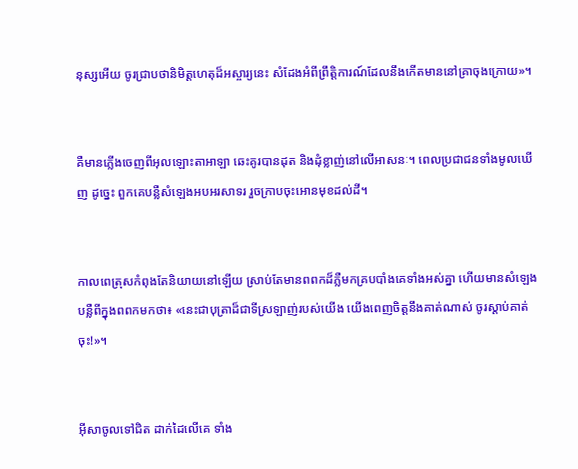នុស្សអើយ ចូរជ្រាបថានិមិត្ត‌ហេតុដ៏អស្ចារ្យនេះ សំដែងអំពីព្រឹត្តិ‌ការណ៍ដែលនឹងកើតមាននៅគ្រាចុងក្រោយ»។


គឺមានភ្លើងចេញពីអុលឡោះ‌តាអាឡា ឆេះគូរបានដុត និងដុំខ្លាញ់នៅលើអាសនៈ។ ពេលប្រជា‌ជនទាំងមូលឃើញ ដូច្នេះ ពួកគេបន្លឺសំឡេងអបអរ‌សាទរ រួចក្រាបចុះអោនមុខដល់ដី។


កាលពេត្រុសកំពុងតែនិយាយនៅឡើយ ស្រាប់តែមានពពកដ៏ភ្លឺមកគ្របបាំងគេទាំងអស់គ្នា ហើយមានសំឡេងបន្លឺពីក្នុងពពកមកថា៖ «នេះជាបុត្រាដ៏ជាទីស្រឡាញ់របស់យើង យើងពេញចិត្តនឹងគាត់ណាស់ ចូរស្ដាប់គាត់ចុះ!»។


អ៊ីសាចូលទៅជិត ដាក់ដៃលើគេ ទាំង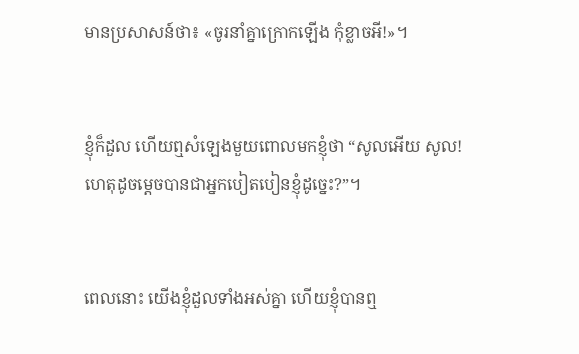មានប្រសាសន៍ថា៖ «ចូរនាំគ្នាក្រោកឡើង កុំខ្លាចអី!»។


ខ្ញុំក៏ដួល ហើយឮសំឡេងមួយពោលមកខ្ញុំថា “សូលអើយ សូល! ហេតុដូចម្ដេចបានជាអ្នកបៀត‌បៀនខ្ញុំដូច្នេះ?”។


ពេលនោះ យើងខ្ញុំដួលទាំងអស់គ្នា ហើយខ្ញុំបានឮ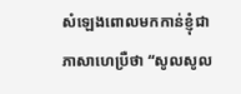សំឡេងពោលមកកាន់ខ្ញុំជាភាសាហេប្រឺថា “សូលសូល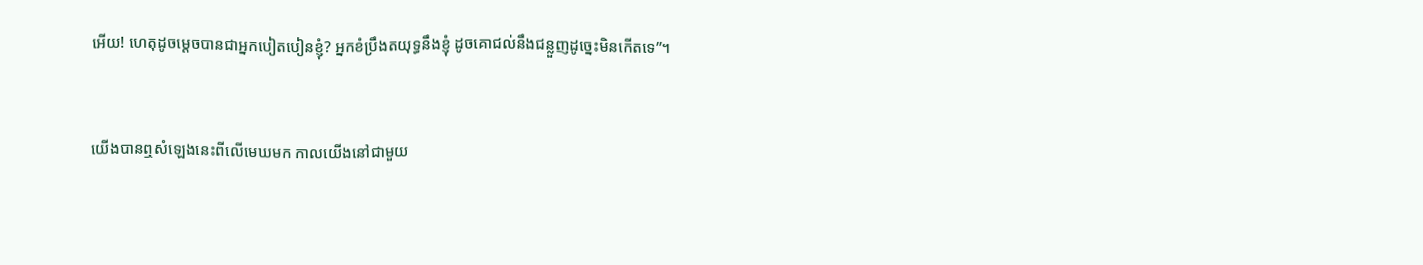អើយ! ហេតុដូចម្ដេចបានជាអ្នកបៀត‌បៀនខ្ញុំ? អ្នកខំប្រឹងតយុទ្ធនឹងខ្ញុំ ដូចគោជល់នឹងជន្លួញដូច្នេះមិនកើតទេ”។


យើងបានឮសំឡេងនេះពីលើមេឃមក កាលយើងនៅជាមួយ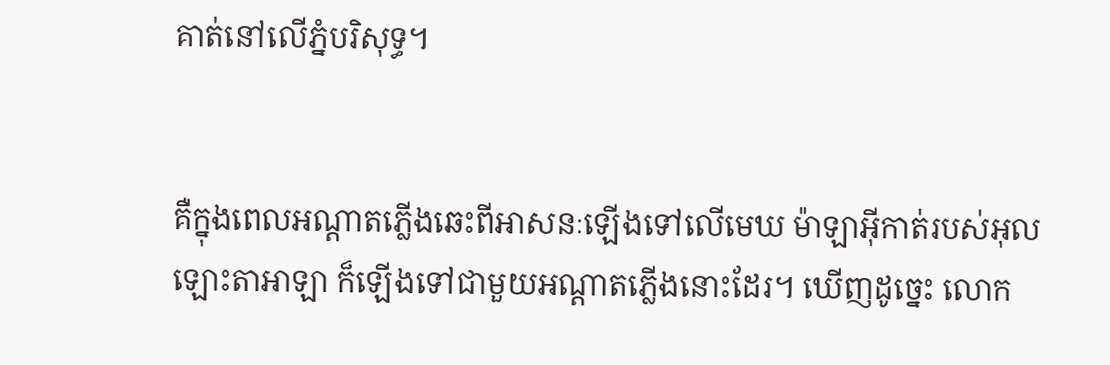គាត់នៅលើភ្នំបរិសុទ្ធ។


គឺក្នុងពេលអណ្តាតភ្លើងឆេះពីអាសនៈឡើងទៅលើមេឃ ម៉ាឡា‌អ៊ីកាត់របស់អុលឡោះ‌តាអាឡា ក៏ឡើងទៅជាមួយអណ្តាតភ្លើងនោះដែរ។ ឃើញដូច្នេះ លោក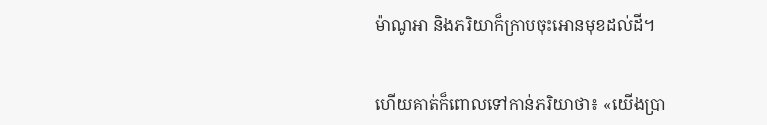ម៉ាណូ‌អា និងភរិយាក៏ក្រាបចុះអោនមុខដល់ដី។


ហើយគាត់ក៏ពោលទៅកាន់ភរិយាថា៖ «យើងប្រា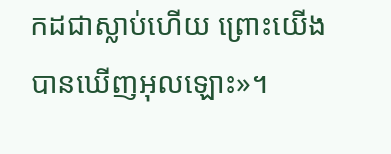កដជាស្លាប់ហើយ ព្រោះយើងបានឃើញអុលឡោះ»។